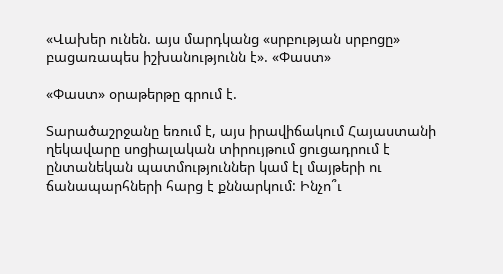«Վախեր ունեն. այս մարդկանց «սրբության սրբոցը» բացառապես իշխանությունն է». «Փաստ»

«Փաստ» օրաթերթը գրում է.

Տարածաշրջանը եռում է, այս իրավիճակում Հայաստանի ղեկավարը սոցիալական տիրույթում ցուցադրում է ընտանեկան պատմություններ կամ էլ մայթերի ու ճանապարհների հարց է քննարկում: Ինչո՞ւ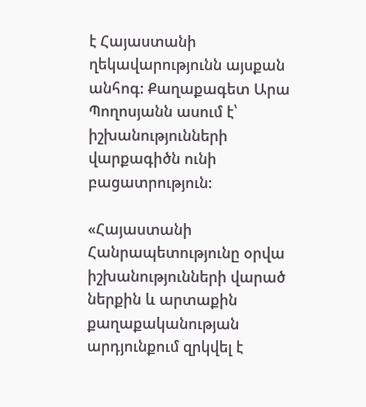է Հայաստանի ղեկավարությունն այսքան անհոգ: Քաղաքագետ Արա Պողոսյանն ասում է՝ իշխանությունների վարքագիծն ունի բացատրություն:

«Հայաստանի Հանրապետությունը օրվա իշխանությունների վարած ներքին և արտաքին քաղաքականության արդյունքում զրկվել է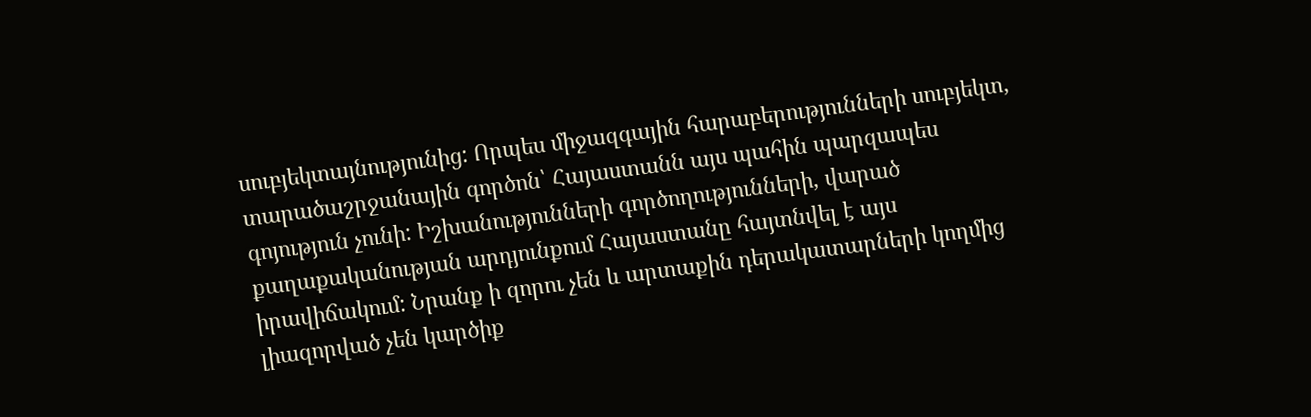սուբյեկտայնությունից: Որպես միջազգային հարաբերությունների սուբյեկտ, տարածաշրջանային գործոն՝ Հայաստանն այս պահին պարզապես գոյություն չունի: Իշխանությունների գործողությունների, վարած քաղաքականության արդյունքում Հայաստանը հայտնվել է այս իրավիճակում: Նրանք ի զորու չեն և արտաքին դերակատարների կողմից լիազորված չեն կարծիք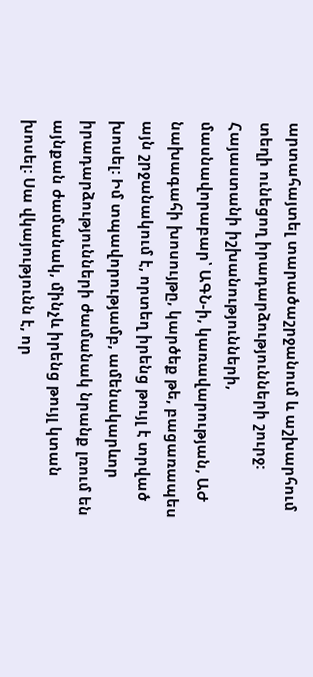արտահայտել տարածաշրջանում և աշխարհում տեղի ունեցող իրադարձությունների շուրջ: Հայաստանի իշխանությունների, մասնավորաբար՝ ԱԳՆ-ի, կառավարության, ԱԺ նախագահի խոսույթը, կարծեք թե, բացառապես այն շրջանակում է, որտեղ իրենց թույլ է տրված խոսել: Իմ տպավորությամբ, ամենակարևոր իրադարձությունների ժամանակ նրանք լռում են այնքան ժամանակ, մինչև իրենց թույլ կտան խոսել: Սա վկայությունն է, որ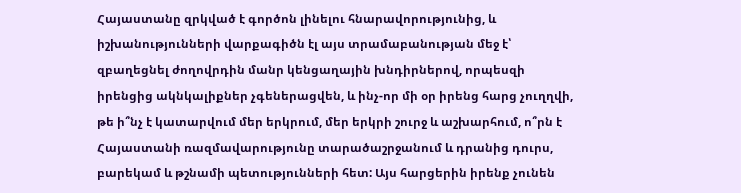Հայաստանը զրկված է գործոն լինելու հնարավորությունից, և իշխանությունների վարքագիծն էլ այս տրամաբանության մեջ է՝ զբաղեցնել ժողովրդին մանր կենցաղային խնդիրներով, որպեսզի իրենցից ակնկալիքներ չգեներացվեն, և ինչ-որ մի օր իրենց հարց չուղղվի, թե ի՞նչ է կատարվում մեր երկրում, մեր երկրի շուրջ և աշխարհում, ո՞րն է Հայաստանի ռազմավարությունը տարածաշրջանում և դրանից դուրս, բարեկամ և թշնամի պետությունների հետ: Այս հարցերին իրենք չունեն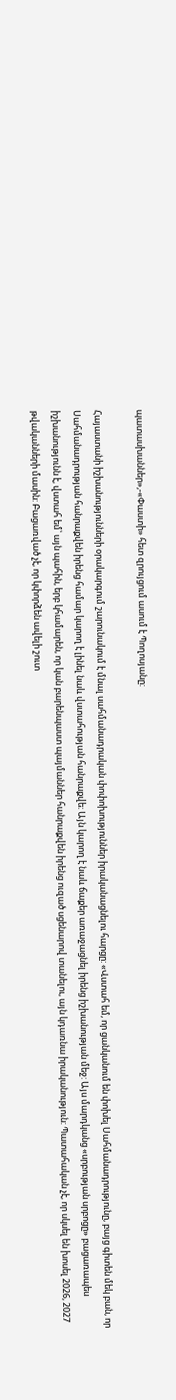պատասխաններ»,-«Փաստի» հետ զրույցում ասում է Պողոսյանը:

Հայաստանի իշխանությունների օրակարգում շարունակում է մնալ սահմանադրական փոփոխություններ իրականացնելու հարցը: «Վստահ եմ, որ ցանկանում են փոխել Սահմանադրությունը, բայց գիտեն մեկ բան, որ Սահմանադրության հանրաքվեն իրենց համար կարող է լինել նաև վստահության հանրաքվե: Այն կարող է նաև ճաքեր առաջացնել իրենց իշխանության մեջ: Այս մարդկանց «սրբության սրբոցը» բացառապես իշխանությունն է, վստահ եմ՝ այն պահին, երբ կհամարեն, որ կան բարենպաստ պայմաններ հանրաքվեն իրենց ուզած սցենարով տանելու, այն կդառնա իրականություն: Պատահական չէ, որ սկսել են խոսել 2026, 2027 թվականների մասին: Բացառված չէ, որ կփորձեն ավելի շուտ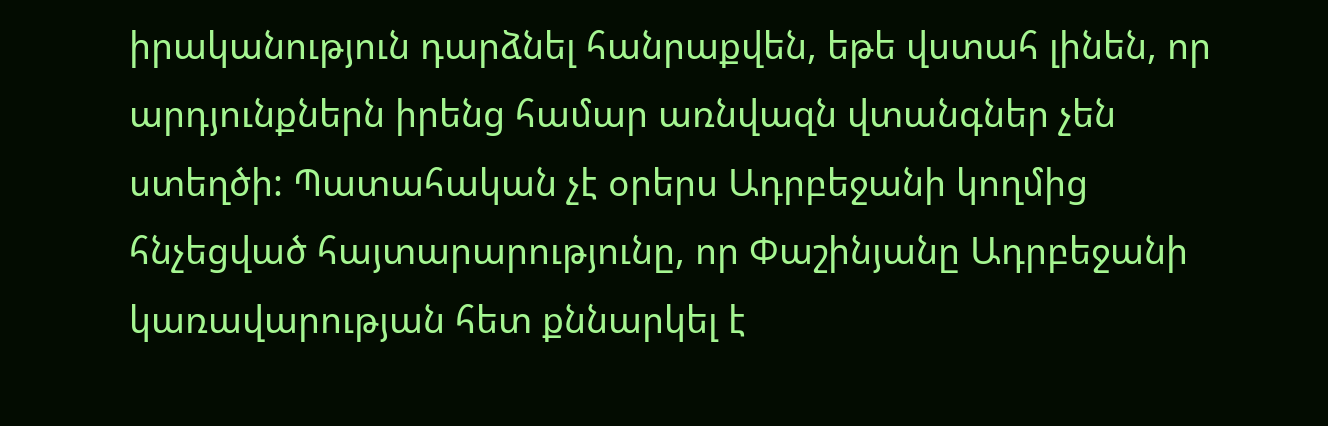իրականություն դարձնել հանրաքվեն, եթե վստահ լինեն, որ արդյունքներն իրենց համար առնվազն վտանգներ չեն ստեղծի: Պատահական չէ օրերս Ադրբեջանի կողմից հնչեցված հայտարարությունը, որ Փաշինյանը Ադրբեջանի կառավարության հետ քննարկել է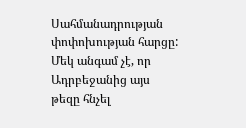Սահմանադրության փոփոխության հարցը: Մեկ անգամ չէ, որ Ադրբեջանից այս թեզը հնչել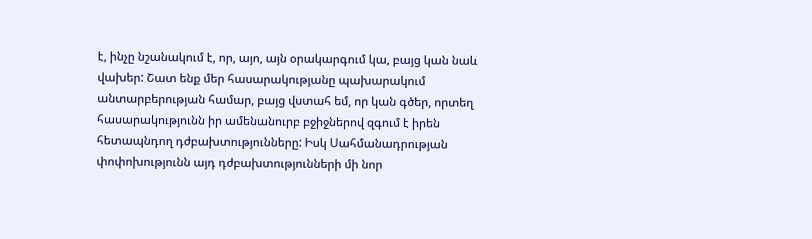է, ինչը նշանակում է, որ, այո, այն օրակարգում կա, բայց կան նաև վախեր: Շատ ենք մեր հասարակությանը պախարակում անտարբերության համար, բայց վստահ եմ, որ կան գծեր, որտեղ հասարակությունն իր ամենանուրբ բջիջներով զգում է իրեն հետապնդող դժբախտությունները: Իսկ Սահմանադրության փոփոխությունն այդ դժբախտությունների մի նոր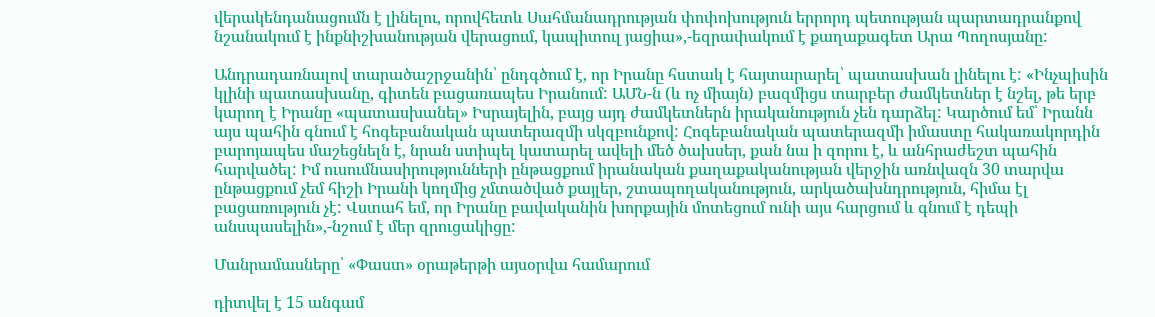վերակենդանացումն է լինելու, որովհետև Սահմանադրության փոփոխություն երրորդ պետության պարտադրանքով նշանակում է ինքնիշխանության վերացում, կապիտուլ յացիա»,-եզրափակում է քաղաքագետ Արա Պողոսյանը:

Անդրադառնալով տարածաշրջանին՝ ընդգծում է, որ Իրանը հստակ է հայտարարել՝ պատասխան լինելու է: «Ինչպիսին կլինի պատասխանը, գիտեն բացառապես Իրանում: ԱՄՆ-ն (և ոչ միայն) բազմիցս տարբեր ժամկետներ է նշել, թե երբ կարող է Իրանը «պատասխանել» Իսրայելին, բայց այդ ժամկետներն իրականություն չեն դարձել: Կարծում եմ՝ Իրանն այս պահին գնում է հոգեբանական պատերազմի սկզբունքով: Հոգեբանական պատերազմի իմաստը հակառակորդին բարոյապես մաշեցնելն է, նրան ստիպել կատարել ավելի մեծ ծախսեր, քան նա ի զորու է, և անհրաժեշտ պահին հարվածել: Իմ ուսումնասիրությունների ընթացքում իրանական քաղաքականության վերջին առնվազն 30 տարվա ընթացքում չեմ հիշի Իրանի կողմից չմտածված քայլեր, շտապողականություն, արկածախնդրություն, հիմա էլ բացառություն չէ: Վստահ եմ, որ Իրանը բավականին խորքային մոտեցում ունի այս հարցում և գնում է դեպի անսպասելին»,-նշում է մեր զրուցակիցը:

Մանրամասները՝ «Փաստ» օրաթերթի այսօրվա համարում

դիտվել է 15 անգամ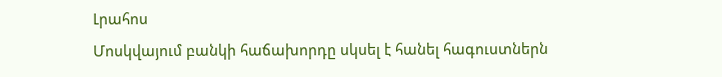Լրահոս
Մոսկվայում բանկի հաճախորդը սկսել է հանել հագուստներն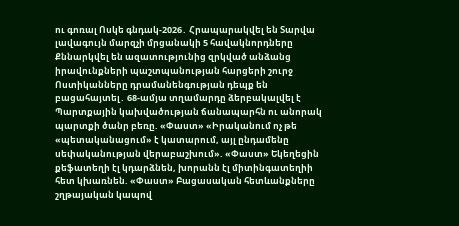ու գոռալ Ոսկե գնդակ-2026․ Հրապարակվել են Տարվա լավագույն մարզչի մրցանակի 5 հավակնորդները Քննարկվել են ազատությունից զրկված անձանց իրավունքների պաշտպանության հարցերի շուրջ Ոստիկանները դրամանենգության դեպք են բացահայտել․ 68-ամյա տղամարդը ձերբակալվել է Պարտքային կախվածության ճանապարհն ու անորակ պարտքի ծանր բեռը. «Փաստ» «Իրականում ոչ թե «պետականացում» է կատարում, այլ ընդամենը սեփականության վերաբաշխում». «Փաստ» Եկեղեցին քեֆատեղի էլ կդարձնեն, խորանն էլ միտինգատեղիի հետ կխառնեն. «Փաստ» Բացասական հետևանքները շղթայական կապով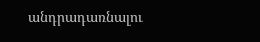անդրադառնալու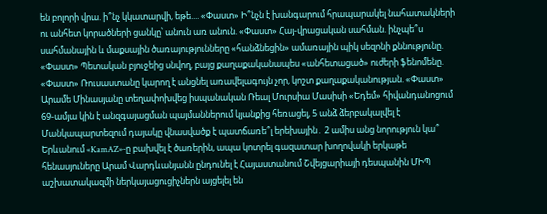են բոլորի վրա. ի՞նչ կկատարվի, եթե.... «Փաստ» Ի՞նչն է խանգարում հրապարակել նահատակների ու անհետ կորածների ցանկը՝ անուն առ անուն. «Փաստ» Հայ-վրացական սահման. ինչպե՞ս սահմանային և մաքսային ծառայությունները «հանձնեցին» ամառային պիկ սեզոնի քննությունը. «Փաստ» Պետական բյուջեից սնվող, բայց քաղաքականապես «անհետացած» ուժերի ֆենոմենը. «Փաստ» Ռուսաստանը կարող է անցնել առավելագույն չոր, կոշտ քաղաքականության. «Փաստ» Արամե Մինասյանը տեղափոխվեց իսպանական Ռեալ Մուրսիա Մասիսի «Եդեմ» հիվանդանոցում 69-ամյա կին է անզգայացման պայմաններում կյանքից հեռացել, 5 անձ ձերբակալվել է Մանկապարտեզում դայակը վնասվածք է պատճառե՞լ երեխային․ 2 ամիս անց նորություն կա՞ Երևանում «KamAZ»-ը բախվել է ծառերին, ապա կոտրել գազատար խողովակի երկաթե հենասյուները Արամ Վարդևանյանն ընդունել է Հայաստանում Շվեյցարիայի դեսպանին ՄԻՊ աշխատակազմի ներկայացուցիչներն այցելել են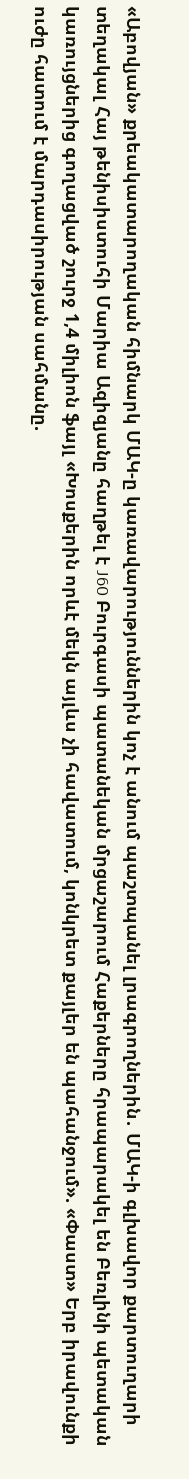«Աբովյան» քրեակատարողական հիմնարկ ՄԱԿ-ը կառավարություններին կոչ է անում պաշտպանել լրագրողներին․ ՄԱԿ-ի գլխավոր քարտուղարի տեղակալ Հայ թենիսիստուհի Մարիա Ազիզյանը հաղթել է J60 Բուրգասի պատանեկան մրցաշարում Հաքերները հրապարակել են Բեռլինի պետական կառույցներից գողացված շուրջ 1,4 միլիոն ֆայլ «Խոսքերին որևէ մեկն այլևս չի հավատում, կոնկրետ քայլեր են պահանջում». «Փաստ» Երբ իրավունքի ուժը հատում է մարդասիրության սահմանը.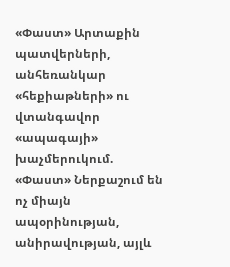«Փաստ» Արտաքին պատվերների, անհեռանկար «հեքիաթների» ու վտանգավոր «ապագայի» խաչմերուկում. «Փաստ» Ներքաշում են ոչ միայն ապօրինության, անիրավության, այլև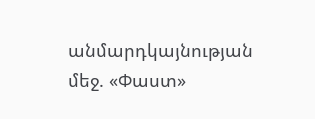անմարդկայնության մեջ. «Փաստ»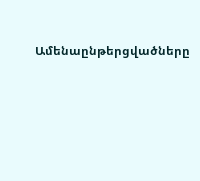Ամենաընթերցվածները